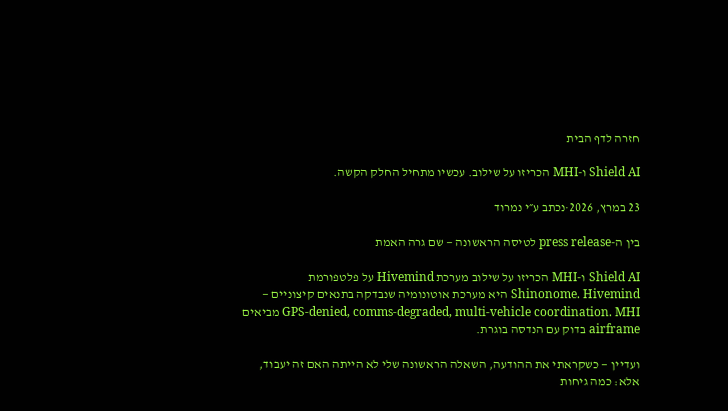חזרה לדף הבית

Shield AI ו-MHI הכריזו על שילוב. עכשיו מתחיל החלק הקשה.

23 במרץ, 2026·נכתב ע״י נמרוד

בין ה-press release לטיסה הראשונה — שם גרה האמת

Shield AI ו-MHI הכריזו על שילוב מערכת Hivemind על פלטפורמת Shinonome. Hivemind היא מערכת אוטונומיה שנבדקה בתנאים קיצוניים — GPS-denied, comms-degraded, multi-vehicle coordination. MHI מביאים airframe בדוק עם הנדסה בוגרת.

ועדיין — כשקראתי את ההודעה, השאלה הראשונה שלי לא הייתה האם זה יעבוד, אלא: כמה גיחות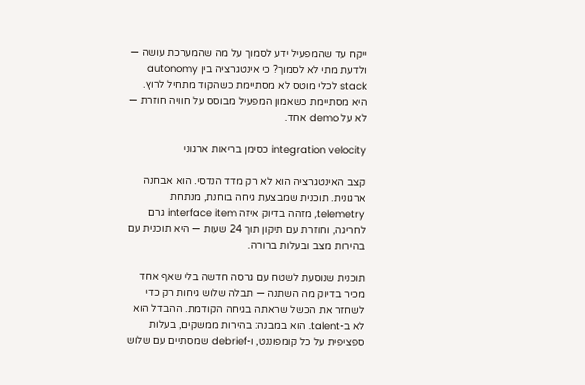ייקח עד שהמפעיל ידע לסמוך על מה שהמערכת עושה — ולדעת מתי לא לסמוך? כי אינטגרציה בין autonomy stack לכלי מוטס לא מסתיימת כשהקוד מתחיל לרוץ. היא מסתיימת כשאמון המפעיל מבוסס על חוויה חוזרת — לא על demo אחד.

integration velocity כסימן בריאות ארגוני

קצב האינטגרציה הוא לא רק מדד הנדסי. הוא אבחנה ארגונית. תוכנית שמבצעת גיחה בוחנת, מנתחת telemetry, מזהה בדיוק איזה interface item גרם לחריגה, וחוזרת עם תיקון תוך 24 שעות — היא תוכנית עם בהירות מצב ובעלות ברורה.

תוכנית שנוסעת לשטח עם גרסה חדשה בלי שאף אחד מכיר בדיוק מה השתנה — תבלה שלוש גיחות רק כדי לשחזר את הכשל שראתה בגיחה הקודמת. ההבדל הוא לא ב-talent. הוא במבנה: בהירות ממשקים, בעלות ספציפית על כל קומפוננט, ו-debrief שמסתיים עם שלוש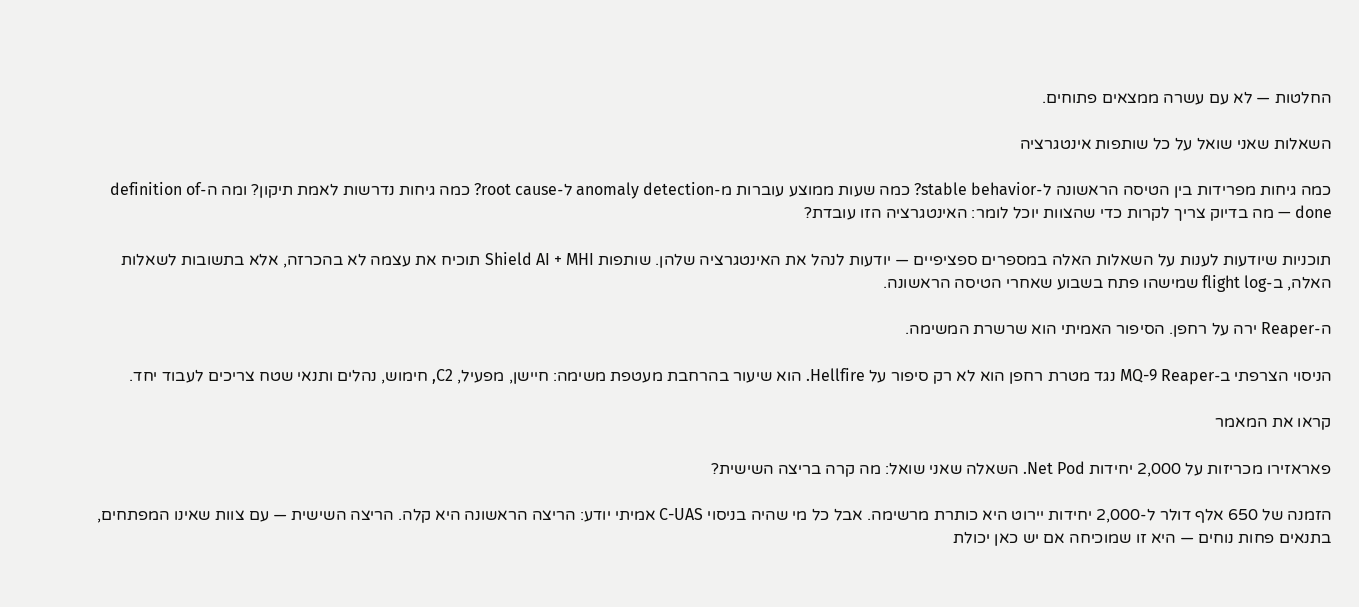החלטות — לא עם עשרה ממצאים פתוחים.

השאלות שאני שואל על כל שותפות אינטגרציה

כמה גיחות מפרידות בין הטיסה הראשונה ל-stable behavior? כמה שעות ממוצע עוברות מ-anomaly detection ל-root cause? כמה גיחות נדרשות לאמת תיקון? ומה ה-definition of done — מה בדיוק צריך לקרות כדי שהצוות יוכל לומר: האינטגרציה הזו עובדת?

תוכניות שיודעות לענות על השאלות האלה במספרים ספציפיים — יודעות לנהל את האינטגרציה שלהן. שותפות Shield AI + MHI תוכיח את עצמה לא בהכרזה, אלא בתשובות לשאלות האלה, ב-flight log שמישהו פתח בשבוע שאחרי הטיסה הראשונה.

ה-Reaper ירה על רחפן. הסיפור האמיתי הוא שרשרת המשימה.

הניסוי הצרפתי ב-MQ-9 Reaper נגד מטרת רחפן הוא לא רק סיפור על Hellfire. הוא שיעור בהרחבת מעטפת משימה: חיישן, מפעיל, C2, חימוש, נהלים ותנאי שטח צריכים לעבוד יחד.

קראו את המאמר

פאראזירו מכריזות על 2,000 יחידות Net Pod. השאלה שאני שואל: מה קרה בריצה השישית?

הזמנה של 650 אלף דולר ל-2,000 יחידות יירוט היא כותרת מרשימה. אבל כל מי שהיה בניסוי C-UAS אמיתי יודע: הריצה הראשונה היא קלה. הריצה השישית — עם צוות שאינו המפתחים, בתנאים פחות נוחים — היא זו שמוכיחה אם יש כאן יכולת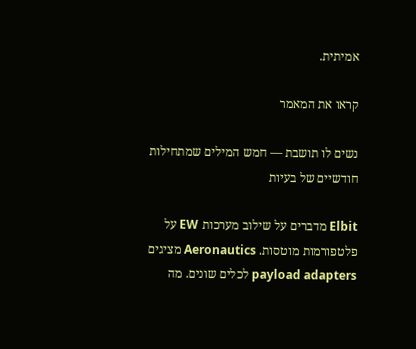אמיתית.

קראו את המאמר

נשים לו תושבת — חמש המילים שמתחילות חודשיים של בעיות

Elbit מדברים על שילוב מערכות EW על פלטפורמות מוטסות. Aeronautics מציגים payload adapters לכלים שונים. מה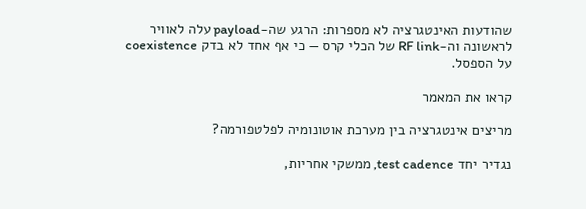שהודעות האינטגרציה לא מספרות: הרגע שה-payload עלה לאוויר לראשונה וה-RF link של הכלי קרס — כי אף אחד לא בדק coexistence על הספסל.

קראו את המאמר

מריצים אינטגרציה בין מערכת אוטונומיה לפלטפורמה?

נגדיר יחד test cadence, ממשקי אחריות,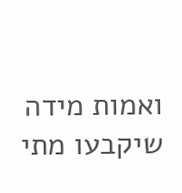ואמות מידה שיקבעו מתי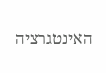האינטגרציה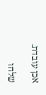אכן עובדת.

שלחו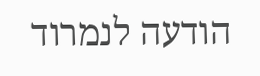הודעה לנמרוד